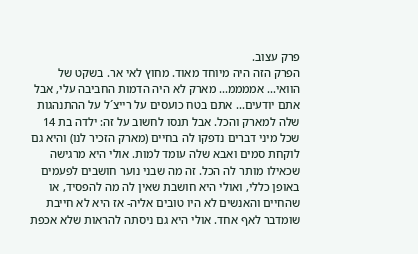פרק עצוב.
הפרק הזה היה מיוחד מאוד. מחוץ לאי אר. בשקט של הוואי... אממממ... מארק לא היה הדמות החביבה עלי, אבל אתם יודעים... אתם בטח כועסים על רייצ´ל על ההתנהגות שלה למארק והכל. אבל תנסו לחשוב על זה: ילדה בת 14 שכל מיני דברים נדפקו לה בחיים (מארק הזכיר לנו) והיא גם לוקחת סמים ואבא שלה עומד למות. אולי היא מרגישה שכאילו מותר לה הכל. זה מה שבני נוער חושבים לפעמים באופן כללי, ואולי היא חושבת שאין לה מה להפסיד, או שהחיים והאנשים לא היו טובים אליה- אז היא לא חייבת שומדבר לאף אחד. אולי היא גם ניסתה להראות שלא אכפת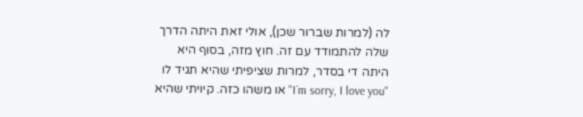לה (למרות שברור שכן), אולי זאת היתה הדרך שלה להתמודד עם זה. חוץ מזה, בסוף היא היתה די בסדר, למרות שציפיתי שהיא תגיד לו "I´m sorry, I love you" או משהו כזה. קיויתי שהיא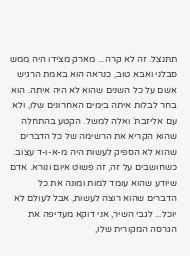תתנצל. זה לא קרה... מארק מצידו היה ממש סבלני ואבא טוב, כנראה הוא באמת הרגיש אשם על כל השנים שהוא לא היה איתה. הוא בחר לבלות איתה בימים האחרונים שלו, ולא עם אליזבת´ ואלה למשל. הקטע בהתחלה שהוא הקריא את הרשימה של כל הדברים שהוא לא הספיק לעשות היה מ-א-ו-ד עצוב. כשחושבים על זה, זה פשוט איום ונורא. אדם שיודע שהוא עומד למות ומונה את כל הדברים שהוא רוצה לעשות, אבל לעולם לא יוכל... לגבי השיר, אני דוקא מעדיפה את הגרסה המקורית שלו,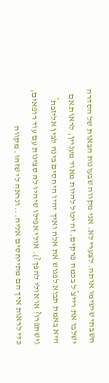חשבתי שישימו אותה. לצערי לא. אני מקווה שבעונות הבאות של הסדרה ישלבו את רייצ´ל בכמה פרקים. זה יכול להיות מאוד מעניין, לראות אם היא באמת תבוא לפגוש את אלה ואיך יהיו היחסים בינה לבין אליזבת´ (ישתפרו? או אולי להפך?). אולי אפילו שיהיו לה סצינות עם עוד רופאים, כדי לראות איך הם מתייחסים אליה... ונראה לי שזהו. מקווה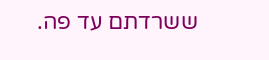ששרדתם עד פה.